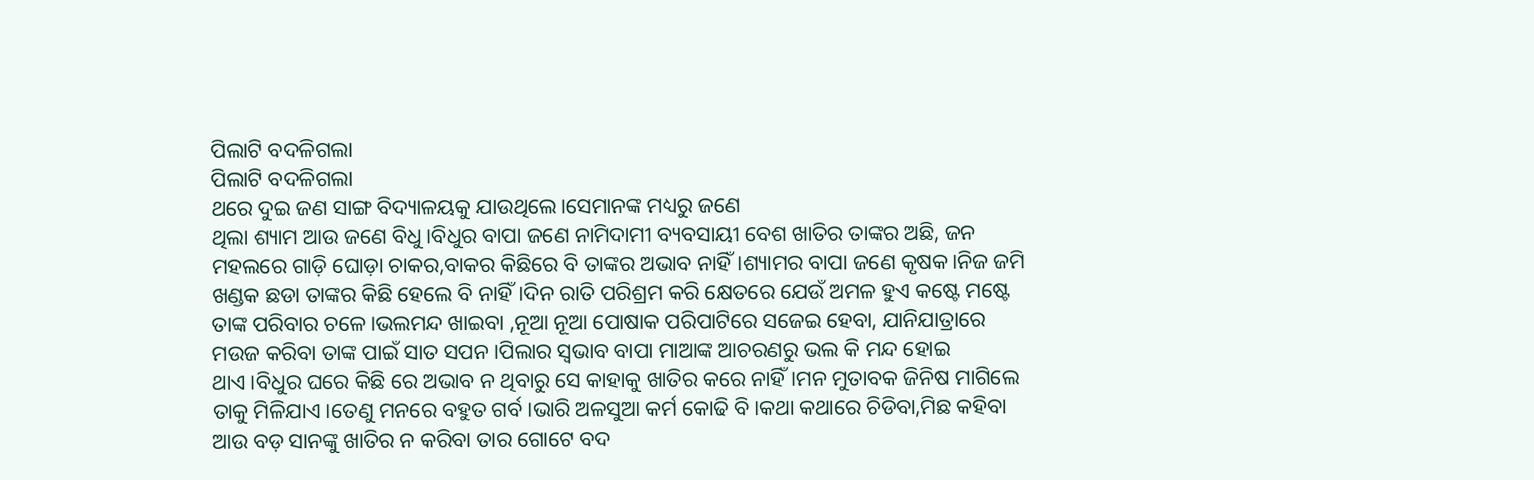ପିଲାଟି ବଦଳିଗଲା
ପିଲାଟି ବଦଳିଗଲା
ଥରେ ଦୁଇ ଜଣ ସାଙ୍ଗ ବିଦ୍ୟାଳୟକୁ ଯାଉଥିଲେ।ସେମାନଙ୍କ ମଧ୍ୟରୁ ଜଣେ
ଥିଲା ଶ୍ୟାମ ଆଉ ଜଣେ ବିଧୁ।ବିଧୁର ବାପା ଜଣେ ନାମିଦାମୀ ବ୍ୟବସାୟୀ ବେଶ ଖାତିର ତାଙ୍କର ଅଛି, ଜନ ମହଲରେ ଗାଡ଼ି ଘୋଡ଼ା ଚାକର,ବାକର କିଛିରେ ବି ତାଙ୍କର ଅଭାବ ନାହିଁ।ଶ୍ୟାମର ବାପା ଜଣେ କୃଷକ।ନିଜ ଜମି ଖଣ୍ଡକ ଛଡା ତାଙ୍କର କିଛି ହେଲେ ବି ନାହିଁ।ଦିନ ରାତି ପରିଶ୍ରମ କରି କ୍ଷେତରେ ଯେଉଁ ଅମଳ ହୁଏ କଷ୍ଟେ ମଷ୍ଟେ ତାଙ୍କ ପରିବାର ଚଳେ।ଭଲମନ୍ଦ ଖାଇବା ,ନୂଆ ନୂଆ ପୋଷାକ ପରିପାଟିରେ ସଜେଇ ହେବା, ଯାନିଯାତ୍ରାରେ ମଉଜ କରିବା ତାଙ୍କ ପାଇଁ ସାତ ସପନ।ପିଲାର ସ୍ୱଭାବ ବାପା ମାଆଙ୍କ ଆଚରଣରୁ ଭଲ କି ମନ୍ଦ ହୋଇ ଥାଏ।ବିଧୁର ଘରେ କିଛି ରେ ଅଭାବ ନ ଥିବାରୁ ସେ କାହାକୁ ଖାତିର କରେ ନାହିଁ।ମନ ମୁତାବକ ଜିନିଷ ମାଗିଲେ ତାକୁ ମିଳିଯାଏ।ତେଣୁ ମନରେ ବହୁତ ଗର୍ବ।ଭାରି ଅଳସୁଆ କର୍ମ କୋଢି ବି।କଥା କଥାରେ ଚିଡିବା,ମିଛ କହିବା ଆଉ ବଡ଼ ସାନଙ୍କୁ ଖାତିର ନ କରିବା ତାର ଗୋଟେ ବଦ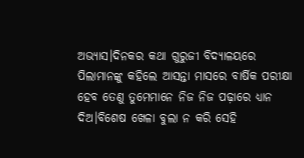ଅଭ୍ୟାସ।ଦିନକର କଥା ଗୁରୁଜୀ ବିଦ୍ୟାଳୟରେ ପିଲାମାନଙ୍କୁ କହିଲେ ଆସନ୍ତା ମାସରେ ବାର୍ଷିକ ପରୀକ୍ଷା ହେବ ତେଣୁ ତୁମେମାନେ ନିଜ ନିଜ ପଢ଼ାରେ ଧ୍ୟାନ ଦିଅ।ବିଶେଷ ଖେଳା ବୁଲା ନ କରି ସେହି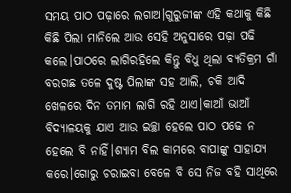ସମୟ ପାଠ ପଢ଼ାରେ ଲଗାଅ।ଗୁରୁଜୀଙ୍କ ଏହି କଥାକୁ କିଛି କିଛି ପିଲା ମାନିଲେ ଆଉ ସେହି ଅନୁସାରେ ପଢ଼ା ପଢି କଲେ।ପାଠରେ ଲାଗିରହିଲେ କିନ୍ତୁ ବିଧୁ ଥିଲା ବ୍ୟତିକ୍ରମ ଗାଁ ବରଗଛ ତଳେ ଦୁଷ୍ଟ ପିଲାଙ୍କ ସହ ଆଲି, ଚକି ଆଦି ଖେଳରେ ଦିନ ତମାମ ଲାଗି ରହି ଥାଏ।କାଆଁ ଭାଆଁ ବିଦ୍ୟାଳୟକୁ ଯାଏ ଆଉ ଇଚ୍ଛା ହେଲେ ପାଠ ପଢେ ନ ହେଲେ ବି ନାହିଁ।ଶ୍ୟାମ ବିଲ କାମରେ ବାପାଙ୍କୁ ସାହାଯ୍ୟ କରେ।ଗୋରୁ ଚରାଇବା ବେଳେ ବି ସେ ନିଜ ବହି ସାଥିରେ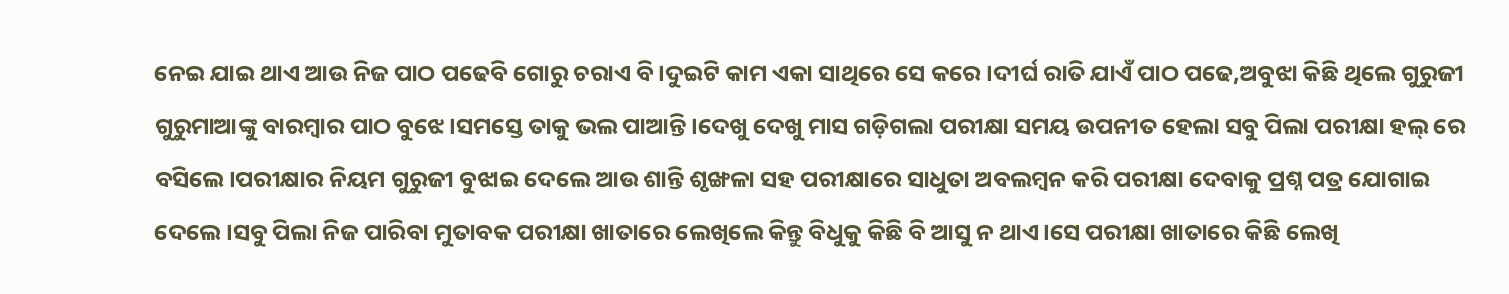ନେଇ ଯାଇ ଥାଏ ଆଉ ନିଜ ପାଠ ପଢେବି ଗୋରୁ ଚରାଏ ବି।ଦୁଇଟି କାମ ଏକା ସାଥିରେ ସେ କରେ।ଦୀର୍ଘ ରାତି ଯାଏଁ ପାଠ ପଢେ,ଅବୁଝା କିଛି ଥିଲେ ଗୁରୁଜୀ ଗୁରୁମାଆଙ୍କୁ ବାରମ୍ବାର ପାଠ ବୁଝେ।ସମସ୍ତେ ତାକୁ ଭଲ ପାଆନ୍ତି।ଦେଖୁ ଦେଖୁ ମାସ ଗଡ଼ିଗଲା ପରୀକ୍ଷା ସମୟ ଉପନୀତ ହେଲା ସବୁ ପିଲା ପରୀକ୍ଷା ହଲ୍ ରେ ବସିଲେ।ପରୀକ୍ଷାର ନିୟମ ଗୁରୁଜୀ ବୁଝାଇ ଦେଲେ ଆଉ ଶାନ୍ତି ଶୃଙ୍ଖଳା ସହ ପରୀକ୍ଷାରେ ସାଧୁତା ଅବଲମ୍ବନ କରି ପରୀକ୍ଷା ଦେବାକୁ ପ୍ରଶ୍ନ ପତ୍ର ଯୋଗାଇ ଦେଲେ।ସବୁ ପିଲା ନିଜ ପାରିବା ମୁତାବକ ପରୀକ୍ଷା ଖାତାରେ ଲେଖିଲେ କିନ୍ତୁ ବିଧୁକୁ କିଛି ବି ଆସୁ ନ ଥାଏ।ସେ ପରୀକ୍ଷା ଖାତାରେ କିଛି ଲେଖି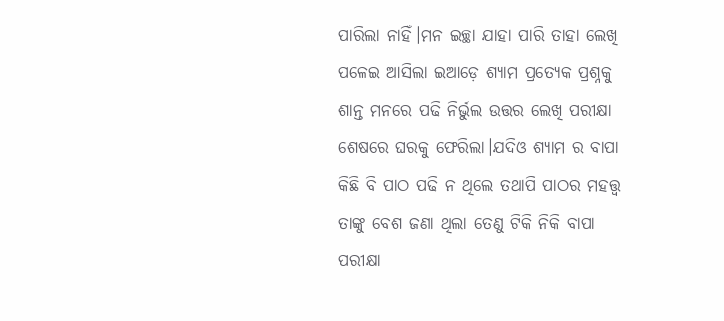ପାରିଲା ନାହିଁ।ମନ ଇଚ୍ଛା ଯାହା ପାରି ତାହା ଲେଖି ପଳେଇ ଆସିଲା ଇଆଡ଼େ ଶ୍ୟାମ ପ୍ରତ୍ୟେକ ପ୍ରଶ୍ନକୁ ଶାନ୍ତ ମନରେ ପଢି ନିର୍ଭୁଲ ଉତ୍ତର ଲେଖି ପରୀକ୍ଷା ଶେଷରେ ଘରକୁ ଫେରିଲା।ଯଦିଓ ଶ୍ୟାମ ର ବାପା କିଛି ବି ପାଠ ପଢି ନ ଥିଲେ ତଥାପି ପାଠର ମହତ୍ତ୍ୱ ତାଙ୍କୁ ବେଶ ଜଣା ଥିଲା ତେଣୁ ଟିକି ନିକି ବାପା ପରୀକ୍ଷା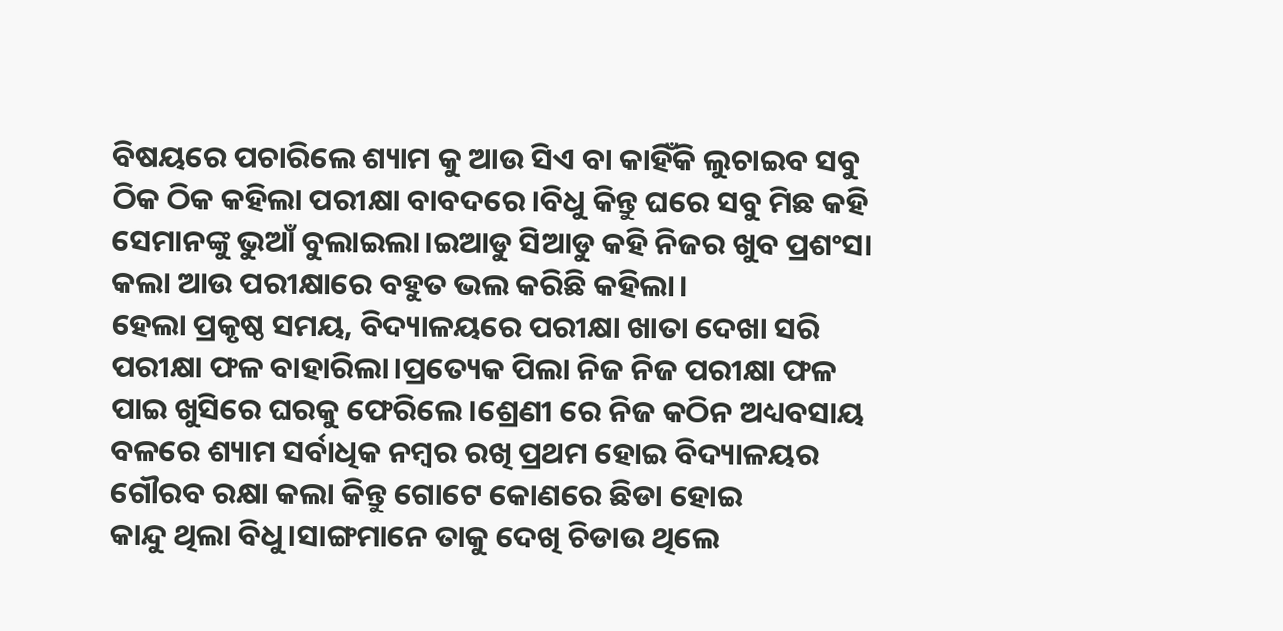ବିଷୟରେ ପଚାରିଲେ ଶ୍ୟାମ କୁ ଆଉ ସିଏ ବା କାହିଁକି ଲୁଚାଇବ ସବୁ ଠିକ ଠିକ କହିଲା ପରୀକ୍ଷା ବାବଦରେ।ବିଧୁ କିନ୍ତୁ ଘରେ ସବୁ ମିଛ କହି ସେମାନଙ୍କୁ ଭୁଆଁ ବୁଲାଇଲା।ଇଆଡୁ ସିଆଡୁ କହି ନିଜର ଖୁବ ପ୍ରଶଂସା କଲା ଆଉ ପରୀକ୍ଷାରେ ବହୁତ ଭଲ କରିଛି କହିଲା।
ହେଲା ପ୍ରକୃଷ୍ଠ ସମୟ, ବିଦ୍ୟାଳୟରେ ପରୀକ୍ଷା ଖାତା ଦେଖା ସରି ପରୀକ୍ଷା ଫଳ ବାହାରିଲା।ପ୍ରତ୍ୟେକ ପିଲା ନିଜ ନିଜ ପରୀକ୍ଷା ଫଳ ପାଇ ଖୁସିରେ ଘରକୁ ଫେରିଲେ।ଶ୍ରେଣୀ ରେ ନିଜ କଠିନ ଅଧ୍ୟବସାୟ ବଳରେ ଶ୍ୟାମ ସର୍ବାଧିକ ନମ୍ବର ରଖି ପ୍ରଥମ ହୋଇ ବିଦ୍ୟାଳୟର ଗୌରବ ରକ୍ଷା କଲା କିନ୍ତୁ ଗୋଟେ କୋଣରେ ଛିଡା ହୋଇ
କାନ୍ଦୁ ଥିଲା ବିଧୁ।ସାଙ୍ଗମାନେ ତାକୁ ଦେଖି ଚିଡାଉ ଥିଲେ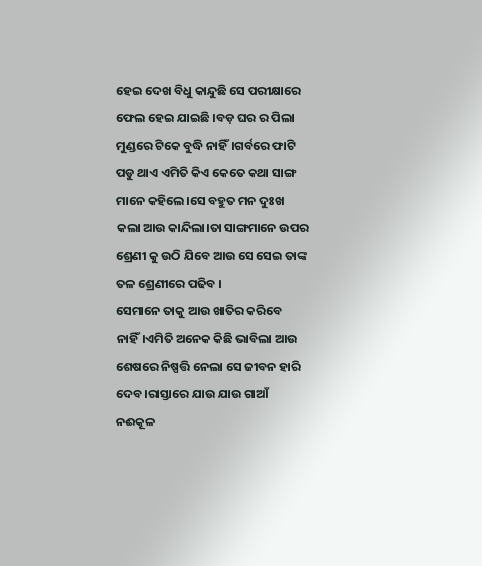ହେଇ ଦେଖ ବିଧୁ କାନ୍ଦୁଛି ସେ ପରୀକ୍ଷାରେ ଫେଲ ହେଇ ଯାଇଛି ।ବଡ଼ ଘର ର ପିଲା ମୁଣ୍ଡରେ ଟିକେ ବୁଦ୍ଧି ନାହିଁ।ଗର୍ବରେ ଫାଟି ପଡୁ ଥାଏ ଏମିତି କିଏ କେତେ କଥା ସାଙ୍ଗ ମାନେ କହିଲେ।ସେ ବହୁତ ମନ ଦୁଃଖ କଲା ଆଉ କାନ୍ଦିଲା।ତା ସାଙ୍ଗମାନେ ଉପର ଶ୍ରେଣୀ କୁ ଉଠି ଯିବେ ଆଉ ସେ ସେଇ ତାଙ୍କ ତଳ ଶ୍ରେଣୀରେ ପଢିବ ।
ସେମାନେ ତାକୁ ଆଉ ଖାତିର କରିବେ ନାହିଁ।ଏମିତି ଅନେକ କିଛି ଭାବିଲା ଆଉ ଶେଷରେ ନିଷ୍ପତ୍ତି ନେଲା ସେ ଜୀବନ ହାରି ଦେବ।ରାସ୍ତାରେ ଯାଉ ଯାଉ ଗାଆଁ ନଈକୂଳ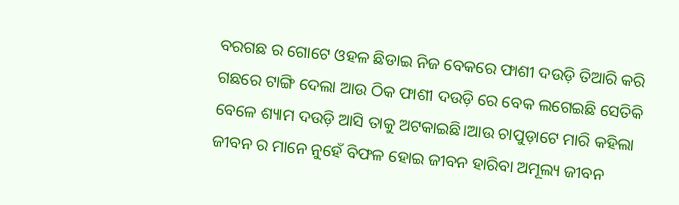ବରଗଛ ର ଗୋଟେ ଓହଳ ଛିଡାଇ ନିଜ ବେକରେ ଫାଶୀ ଦଉଡ଼ି ତିଆରି କରି ଗଛରେ ଟାଙ୍ଗି ଦେଲା ଆଉ ଠିକ ଫାଶୀ ଦଉଡ଼ି ରେ ବେକ ଲଗେଇଛି ସେତିକି ବେଳେ ଶ୍ୟାମ ଦଉଡ଼ି ଆସି ତାକୁ ଅଟକାଇଛି।ଆଉ ଚାପୁଡ଼ାଟେ ମାରି କହିଲା ଜୀବନ ର ମାନେ ନୁହେଁ ବିଫଳ ହୋଇ ଜୀବନ ହାରିବା ଅମୂଲ୍ୟ ଜୀବନ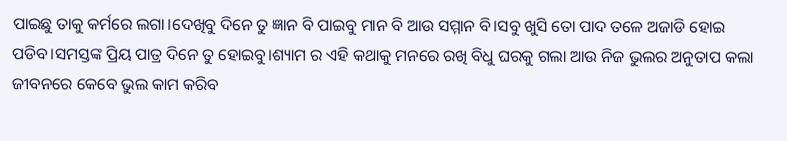ପାଇଛୁ ତାକୁ କର୍ମରେ ଲଗା।ଦେଖିବୁ ଦିନେ ତୁ ଜ୍ଞାନ ବି ପାଇବୁ ମାନ ବି ଆଉ ସମ୍ମାନ ବି।ସବୁ ଖୁସି ତୋ ପାଦ ତଳେ ଅଜାଡି ହୋଇ ପଡିବ।ସମସ୍ତଙ୍କ ପ୍ରିୟ ପାତ୍ର ଦିନେ ତୁ ହୋଇବୁ।ଶ୍ୟାମ ର ଏହି କଥାକୁ ମନରେ ରଖି ବିଧୁ ଘରକୁ ଗଲା ଆଉ ନିଜ ଭୁଲର ଅନୁତାପ କଲା ଜୀବନରେ କେବେ ଭୁଲ କାମ କରିବ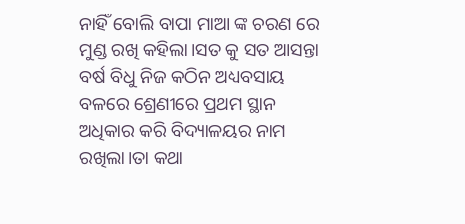ନାହିଁ ବୋଲି ବାପା ମାଆ ଙ୍କ ଚରଣ ରେ ମୁଣ୍ଡ ରଖି କହିଲା।ସତ କୁ ସତ ଆସନ୍ତା ବର୍ଷ ବିଧୁ ନିଜ କଠିନ ଅଧ୍ୟବସାୟ ବଳରେ ଶ୍ରେଣୀରେ ପ୍ରଥମ ସ୍ଥାନ ଅଧିକାର କରି ବିଦ୍ୟାଳୟର ନାମ ରଖିଲା।ତା କଥା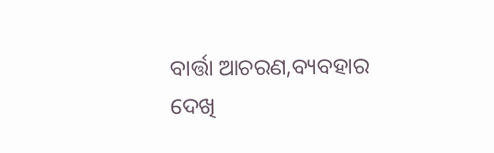ବାର୍ତ୍ତା ଆଚରଣ,ବ୍ୟବହାର ଦେଖି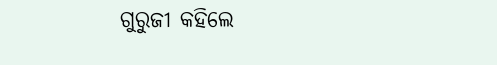ଗୁରୁଜୀ କହିଲେ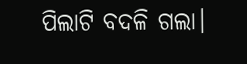ପିଲାଟି ବଦଳି ଗଲା।